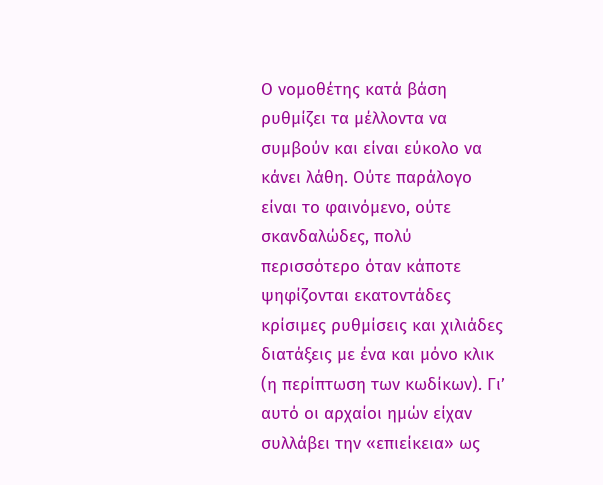Ο νομοθέτης κατά βάση ρυθμίζει τα μέλλοντα να συμβούν και είναι εύκολο να κάνει λάθη. Ούτε παράλογο είναι το φαινόμενο, ούτε σκανδαλώδες, πολύ περισσότερο όταν κάποτε ψηφίζονται εκατοντάδες κρίσιμες ρυθμίσεις και χιλιάδες διατάξεις με ένα και μόνο κλικ (η περίπτωση των κωδίκων). Γι’ αυτό οι αρχαίοι ημών είχαν συλλάβει την «επιείκεια» ως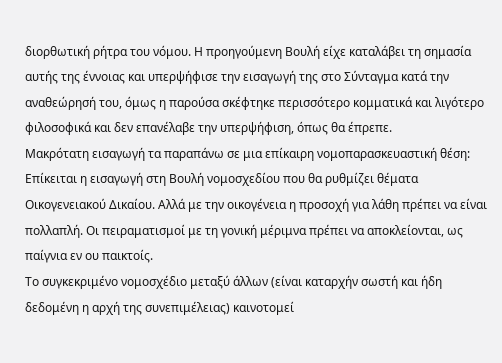διορθωτική ρήτρα του νόμου. Η προηγούμενη Βουλή είχε καταλάβει τη σημασία αυτής της έννοιας και υπερψήφισε την εισαγωγή της στο Σύνταγμα κατά την αναθεώρησή του, όμως η παρούσα σκέφτηκε περισσότερο κομματικά και λιγότερο φιλοσοφικά και δεν επανέλαβε την υπερψήφιση, όπως θα έπρεπε.
Μακρότατη εισαγωγή τα παραπάνω σε μια επίκαιρη νομοπαρασκευαστική θέση: Επίκειται η εισαγωγή στη Βουλή νομοσχεδίου που θα ρυθμίζει θέματα Οικογενειακού Δικαίου. Αλλά με την οικογένεια η προσοχή για λάθη πρέπει να είναι πολλαπλή. Οι πειραματισμοί με τη γονική μέριμνα πρέπει να αποκλείονται, ως παίγνια εν ου παικτοίς.
Το συγκεκριμένο νομοσχέδιο μεταξύ άλλων (είναι καταρχήν σωστή και ήδη δεδομένη η αρχή της συνεπιμέλειας) καινοτομεί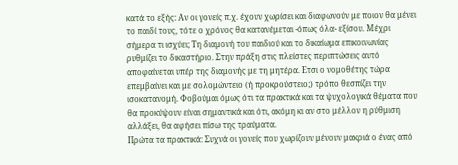κατά το εξής: Αν οι γονείς π.χ. έχουν χωρίσει και διαφωνούν με ποιον θα μένει το παιδί τους, τότε ο χρόνος θα κατανέμεται -όπως όλα- εξίσου. Μέχρι σήμερα τι ισχύει; Τη διαμονή του παιδιού και το δικαίωμα επικοινωνίας ρυθμίζει το δικαστήριο. Στην πράξη στις πλείστες περιπτώσεις αυτό αποφαίνεται υπέρ της διαμονής με τη μητέρα. Ετσι ο νομοθέτης τώρα επεμβαίνει και με σολομώντειο (ή προκρούστειο;) τρόπο θεσπίζει την ισοκατανομή. Φοβούμαι όμως ότι τα πρακτικά και τα ψυχολογικά θέματα που θα προκύψουν είναι σημαντικά και ότι, ακόμη κι αν στο μέλλον η ρύθμιση αλλάξει, θα αφήσει πίσω της τραύματα.
Πρώτα τα πρακτικά: Συχνά οι γονείς που χωρίζουν μένουν μακριά ο ένας από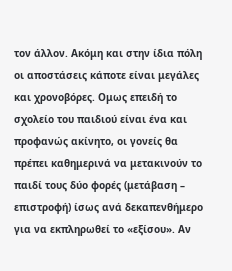τον άλλον. Ακόμη και στην ίδια πόλη οι αποστάσεις κάποτε είναι μεγάλες και χρονοβόρες. Ομως επειδή το σχολείο του παιδιού είναι ένα και προφανώς ακίνητο, οι γονείς θα πρέπει καθημερινά να μετακινούν το παιδί τους δύο φορές (μετάβαση – επιστροφή) ίσως ανά δεκαπενθήμερο για να εκπληρωθεί το «εξίσου». Αν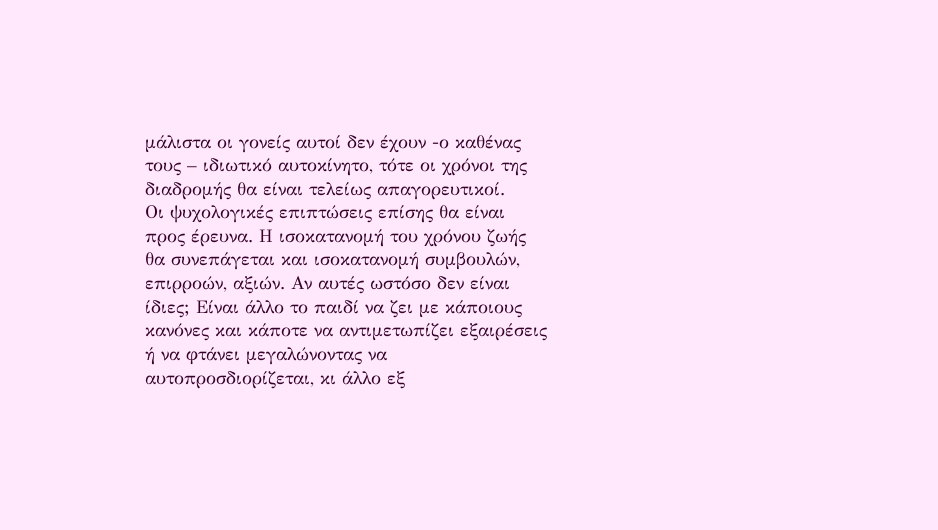μάλιστα οι γονείς αυτοί δεν έχουν -ο καθένας τους – ιδιωτικό αυτοκίνητο, τότε οι χρόνοι της διαδρομής θα είναι τελείως απαγορευτικοί.
Οι ψυχολογικές επιπτώσεις επίσης θα είναι προς έρευνα. Η ισοκατανομή του χρόνου ζωής θα συνεπάγεται και ισοκατανομή συμβουλών, επιρροών, αξιών. Αν αυτές ωστόσο δεν είναι ίδιες; Είναι άλλο το παιδί να ζει με κάποιους κανόνες και κάποτε να αντιμετωπίζει εξαιρέσεις ή να φτάνει μεγαλώνοντας να αυτοπροσδιορίζεται, κι άλλο εξ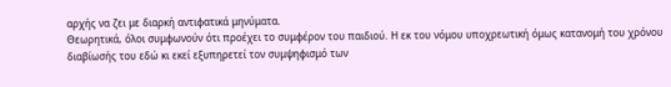αρχής να ζει με διαρκή αντιφατικά μηνύματα.
Θεωρητικά, όλοι συμφωνούν ότι προέχει το συμφέρον του παιδιού. Η εκ του νόμου υποχρεωτική όμως κατανομή του χρόνου διαβίωσής του εδώ κι εκεί εξυπηρετεί τον συμψηφισμό των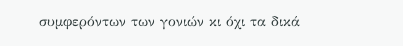συμφερόντων των γονιών κι όχι τα δικά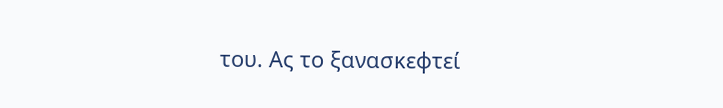του. Ας το ξανασκεφτεί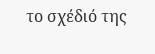το σχέδιό της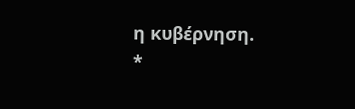η κυβέρνηση.
*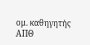ομ. καθηγητής ΑΠΘ